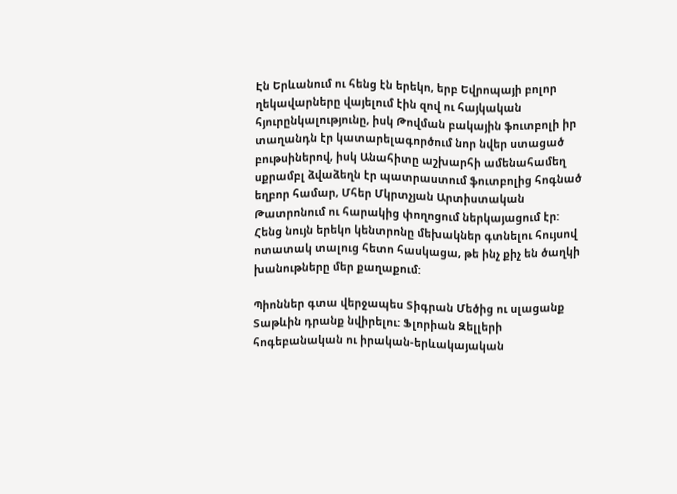Էն Երևանում ու հենց էն երեկո, երբ Եվրոպայի բոլոր ղեկավարները վայելում էին զով ու հայկական հյուրընկալությունը, իսկ Թովման բակային ֆուտբոլի իր տաղանդն էր կատարելագործում նոր նվեր ստացած բութսիներով, իսկ Անահիտը աշխարհի ամենահամեղ սքրամբլ ձվաձեղն էր պատրաստում ֆուտբոլից հոգնած եղբոր համար, Մհեր Մկրտչյան Արտիստական Թատրոնում ու հարակից փողոցում ներկայացում էր: Հենց նույն երեկո կենտրոնը մեխակներ գտնելու հույսով ոտատակ տալուց հետո հասկացա, թե ինչ քիչ են ծաղկի խանութները մեր քաղաքում:

Պիոններ գտա վերջապես Տիգրան Մեծից ու սլացանք Տաթևին դրանք նվիրելու: Ֆլորիան Զելլերի հոգեբանական ու իրական-երևակայական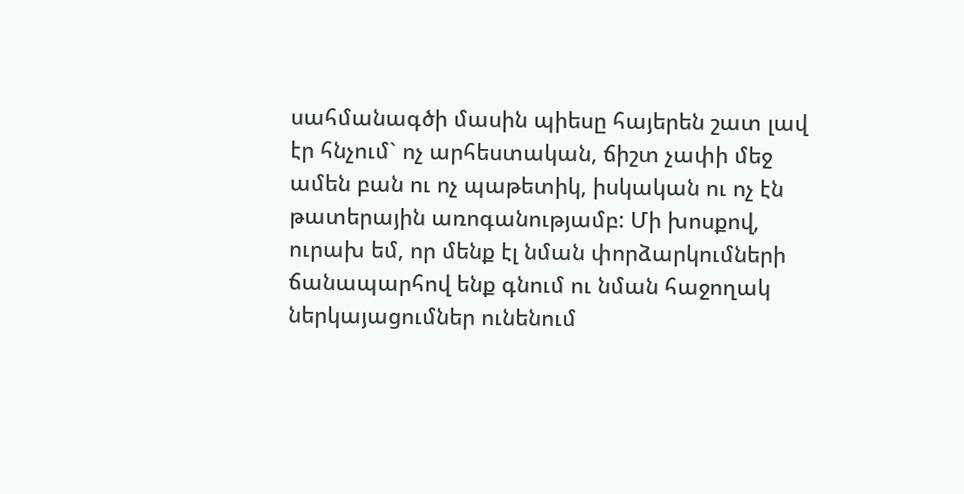սահմանագծի մասին պիեսը հայերեն շատ լավ էր հնչում` ոչ արհեստական, ճիշտ չափի մեջ ամեն բան ու ոչ պաթետիկ, իսկական ու ոչ էն թատերային առոգանությամբ: Մի խոսքով, ուրախ եմ, որ մենք էլ նման փորձարկումների ճանապարհով ենք գնում ու նման հաջողակ ներկայացումներ ունենում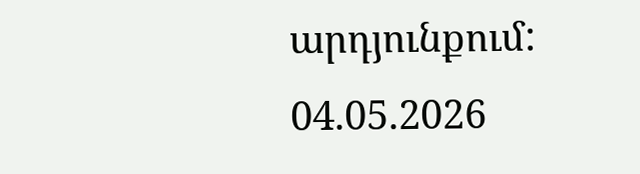արդյունքում:
04.05.2026